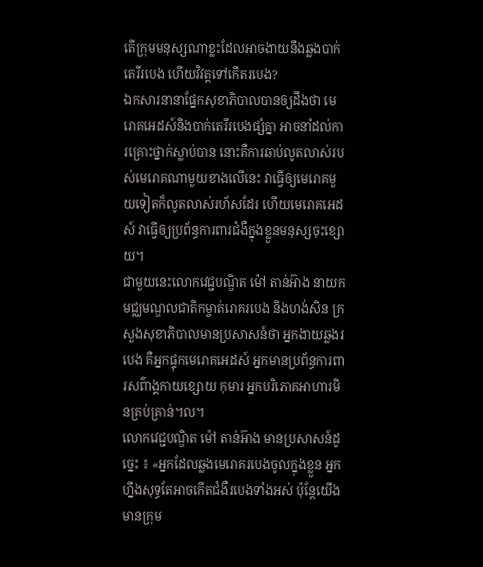តើក្រុមមនុស្សណាខ្លះដែលអាចងាយនឹងឆ្លងបាក់តេរីរបេង ហើយវិវត្តទៅកើតរបេង?
ឯកសារនានាផ្នែកសុខាភិបាលបានឲ្យដឹងថា មេរោគអេដស៍និងបាក់តេរីរបេងផ្សំគ្នា អាចនាំដល់ការគ្រោះថ្នាក់ស្លាប់បាន នោះគឺការឆាប់លូតលាស់របស់មេរោគណាមួយខាងលើនេះ វាធ្វើឲ្យមេរោគមួយទៀតក៏លូតលាស់រហ័សដែរ ហើយមេរោគអេដស៍ វាធ្វើឲ្យប្រព័ន្ធការពារជំងឺក្នុងខ្លួនមនុស្សចុះខ្សោយ។
ជាមួយនេះលោកវេជ្ជបណ្ឌិត ម៉ៅ តាន់អ៊ាង នាយកមជ្ឈមណ្ឌលជាតិកម្ចាត់រោគរបេង និងហង់សិន ក្រសួងសុខាភិបាលមានប្រសាសន៍ថា អ្នកងាយឆ្លងរបេង គឺអ្នកផ្ទុកមេរោគអេដស៍ អ្នកមានប្រព័ន្ធការពារសព៌ាង្គកាយខ្សោយ កុមារ អ្នកបរិភោគអាហារមិនគ្រប់គ្រាន់។ល។
លោកវេជ្ជបណ្ឌិត ម៉ៅ តាន់អ៊ាង មានប្រសាសន៍ដូច្នេះ ៖ «អ្នកដែលឆ្លងមេរោគរបេងចូលក្នុងខ្លួន អ្នកហ្នឹងសុទ្ធតែអាចកើតជំងឺរបេងទាំងអស់ ប៉ុន្តែយើងមានក្រុម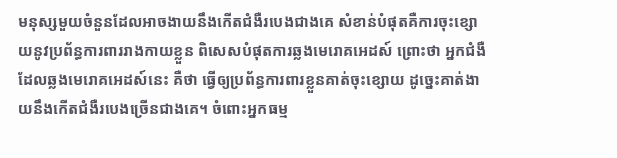មនុស្សមួយចំនួនដែលអាចងាយនឹងកើតជំងឺរបេងជាងគេ សំខាន់បំផុតគឺការចុះខ្សោយនូវប្រព័ន្ធការពាររាងកាយខ្លួន ពិសេសបំផុតការឆ្លងមេរោគអេដស៍ ព្រោះថា អ្នកជំងឺដែលឆ្លងមេរោគអេដស៍នេះ គឺថា ធ្វើឲ្យប្រព័ន្ធការពារខ្លួនគាត់ចុះខ្សោយ ដូច្នេះគាត់ងាយនឹងកើតជំងឺរបេងច្រើនជាងគេ។ ចំពោះអ្នកធម្ម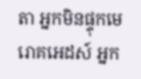តា អ្នកមិនផ្ទុកមេរោគអេដស៍ អ្នក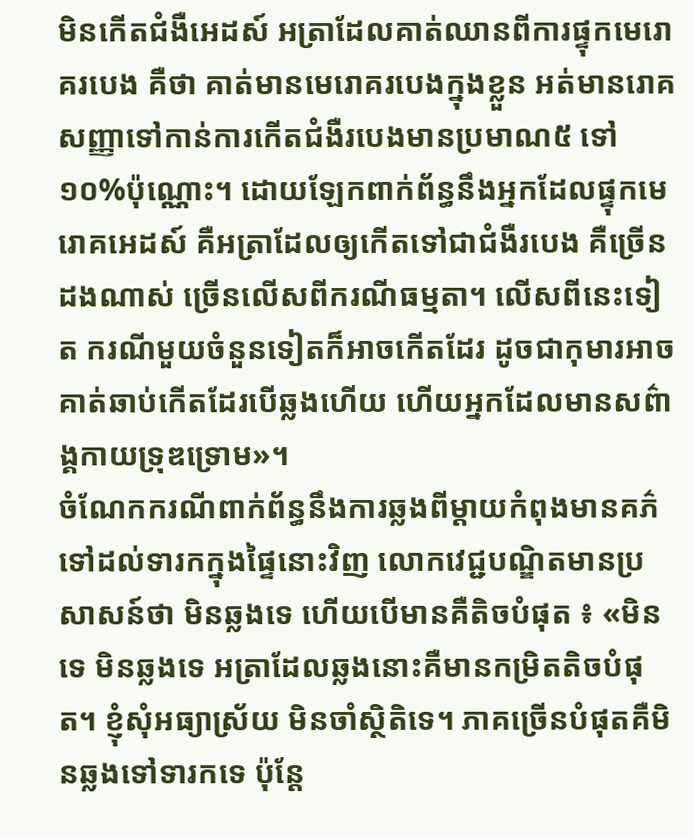មិនកើតជំងឺអេដស៍ អត្រាដែលគាត់ឈានពីការផ្ទុកមេរោគរបេង គឺថា គាត់មានមេរោគរបេងក្នុងខ្លួន អត់មានរោគសញ្ញាទៅកាន់ការកើតជំងឺរបេងមានប្រមាណ៥ ទៅ១០%ប៉ុណ្ណោះ។ ដោយឡែកពាក់ព័ន្ធនឹងអ្នកដែលផ្ទុកមេរោគអេដស៍ គឺអត្រាដែលឲ្យកើតទៅជាជំងឺរបេង គឺច្រើនដងណាស់ ច្រើនលើសពីករណីធម្មតា។ លើសពីនេះទៀត ករណីមួយចំនួនទៀតក៏អាចកើតដែរ ដូចជាកុមារអាចគាត់ឆាប់កើតដែរបើឆ្លងហើយ ហើយអ្នកដែលមានសព៌ាង្គកាយទ្រុឌទ្រោម»។
ចំណែកករណីពាក់ព័ន្ធនឹងការឆ្លងពីម្តាយកំពុងមានគភ៌ទៅដល់ទារកក្នុងផ្ទៃនោះវិញ លោកវេជ្ជបណ្ឌិតមានប្រសាសន៍ថា មិនឆ្លងទេ ហើយបើមានគឺតិចបំផុត ៖ «មិនទេ មិនឆ្លងទេ អត្រាដែលឆ្លងនោះគឺមានកម្រិតតិចបំផុត។ ខ្ញុំសុំអធ្យាស្រ័យ មិនចាំស្ថិតិទេ។ ភាគច្រើនបំផុតគឺមិនឆ្លងទៅទារកទេ ប៉ុន្តែ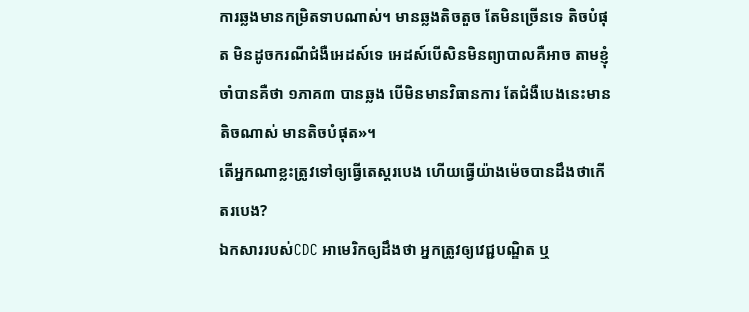ការឆ្លងមានកម្រិតទាបណាស់។ មានឆ្លងតិចតួច តែមិនច្រើនទេ តិចបំផុត មិនដូចករណីជំងឺអេដស៍ទេ អេដស៍បើសិនមិនព្យាបាលគឺអាច តាមខ្ញុំចាំបានគឺថា ១ភាគ៣ បានឆ្លង បើមិនមានវិធានការ តែជំងឺបេងនេះមានតិចណាស់ មានតិចបំផុត»។
តើអ្នកណាខ្លះត្រូវទៅឲ្យធ្វើតេស្តរបេង ហើយធ្វើយ៉ាងម៉េចបានដឹងថាកើតរបេង?
ឯកសាររបស់CDC អាមេរិកឲ្យដឹងថា អ្នកត្រូវឲ្យវេជ្ជបណ្ឌិត ឬ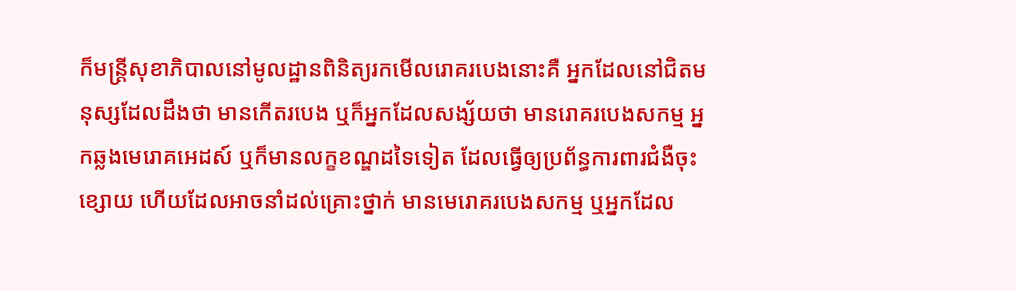ក៏មន្ត្រីសុខាភិបាលនៅមូលដ្ឋានពិនិត្យរកមើលរោគរបេងនោះគឺ អ្នកដែលនៅជិតមនុស្សដែលដឹងថា មានកើតរបេង ឬក៏អ្នកដែលសង្ស័យថា មានរោគរបេងសកម្ម អ្នកឆ្លងមេរោគអេដស៍ ឬក៏មានលក្ខខណ្ឌដទៃទៀត ដែលធ្វើឲ្យប្រព័ន្ធការពារជំងឺចុះខ្សោយ ហើយដែលអាចនាំដល់គ្រោះថ្នាក់ មានមេរោគរបេងសកម្ម ឬអ្នកដែល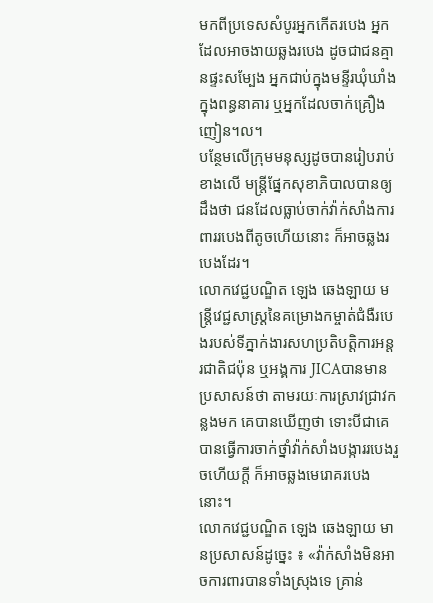មកពីប្រទេសសំបូរអ្នកកើតរបេង អ្នកដែលអាចងាយឆ្លងរបេង ដូចជាជនគ្មានផ្ទះសម្បែង អ្នកជាប់ក្នុងមន្ទីរឃុំឃាំង ក្នុងពន្ធនាគារ ឬអ្នកដែលចាក់គ្រឿងញៀន។ល។
បន្ថែមលើក្រុមមនុស្សដូចបានរៀបរាប់ខាងលើ មន្ត្រីផ្នែកសុខាភិបាលបានឲ្យដឹងថា ជនដែលធ្លាប់ចាក់វ៉ាក់សាំងការពាររបេងពីតូចហើយនោះ ក៏អាចឆ្លងរបេងដែរ។
លោកវេជ្ជបណ្ឌិត ឡេង ឆេងឡាយ មន្ដ្រីវេជ្ជសាស្ដ្រនៃគម្រោងកម្ចាត់ជំងឺរបេងរបស់ទីភ្នាក់ងារសហប្រតិបត្តិការអន្ដរជាតិជប៉ុន ឬអង្គការ JICAបានមានប្រសាសន៍ថា តាមរយៈការស្រាវជ្រាវកន្លងមក គេបានឃើញថា ទោះបីជាគេបានធ្វើការចាក់ថ្នាំវ៉ាក់សាំងបង្ការរបេងរួចហើយក្តី ក៏អាចឆ្លងមេរោគរបេងនោះ។
លោកវេជ្ជបណ្ឌិត ឡេង ឆេងឡាយ មានប្រសាសន៍ដូច្នេះ ៖ «វ៉ាក់សាំងមិនអាចការពារបានទាំងស្រុងទេ គ្រាន់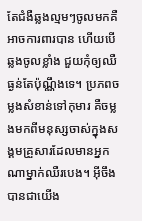តែជំងឺឆ្លងល្មមៗចូលមកគឺអាចការពារបាន ហើយបើឆ្លងចូលខ្លាំង ជួយកុំឲ្យឈឺធ្ងន់តែប៉ុណ្ណឹងទេ។ ប្រភពចម្លងសំខាន់ទៅកុមារ គឺចម្លងមកពីមនុស្សចាស់ក្នុងសង្គមគ្រួសារដែលមានអ្នកណាម្នាក់ឈឺរបេង។ អ៊ីចឹងបានជាយើង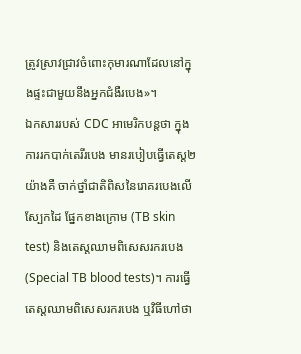ត្រូវស្រាវជ្រាវចំពោះកុមារណាដែលនៅក្នុងផ្ទះជាមួយនឹងអ្នកជំងឺរបេង»។
ឯកសាររបស់ CDC អាមេរិកបន្តថា ក្នុងការរកបាក់តេរីរបេង មានរបៀបធ្វើតេស្ត២យ៉ាងគឺ ចាក់ថ្នាំជាតិពិសនៃរោគរបេងលើស្បែកដៃ ផ្នែកខាងក្រោម (TB skin test) និងតេស្តឈាមពិសេសរករបេង (Special TB blood tests)។ ការធ្វើតេស្តឈាមពិសេសរករបេង ឬវិធីហៅថា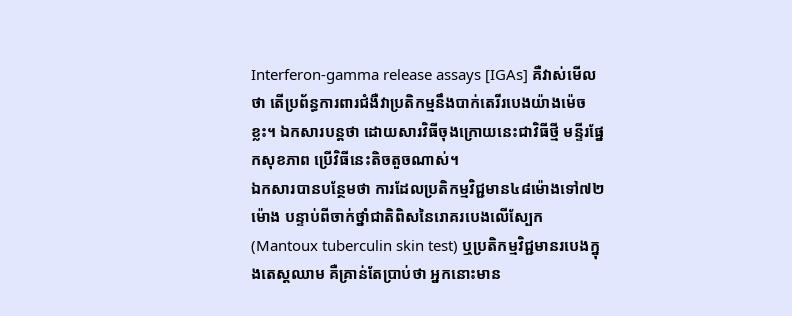Interferon-gamma release assays [IGAs] គឺវាស់មើលថា តើប្រព័ន្ធការពារជំងឺវាប្រតិកម្មនឹងបាក់តេរីរបេងយ៉ាងម៉េចខ្លះ។ ឯកសារបន្តថា ដោយសារវិធីចុងក្រោយនេះជាវិធីថ្មី មន្ទីរផ្នែកសុខភាព ប្រើវិធីនេះតិចតួចណាស់។
ឯកសារបានបន្ថែមថា ការដែលប្រតិកម្មវិជ្ជមាន៤៨ម៉ោងទៅ៧២ម៉ោង បន្ទាប់ពីចាក់ថ្នាំជាតិពិសនៃរោគរបេងលើស្បែក (Mantoux tuberculin skin test) ឬប្រតិកម្មវិជ្ជមានរបេងក្នុងតេស្តឈាម គឺគ្រាន់តែប្រាប់ថា អ្នកនោះមាន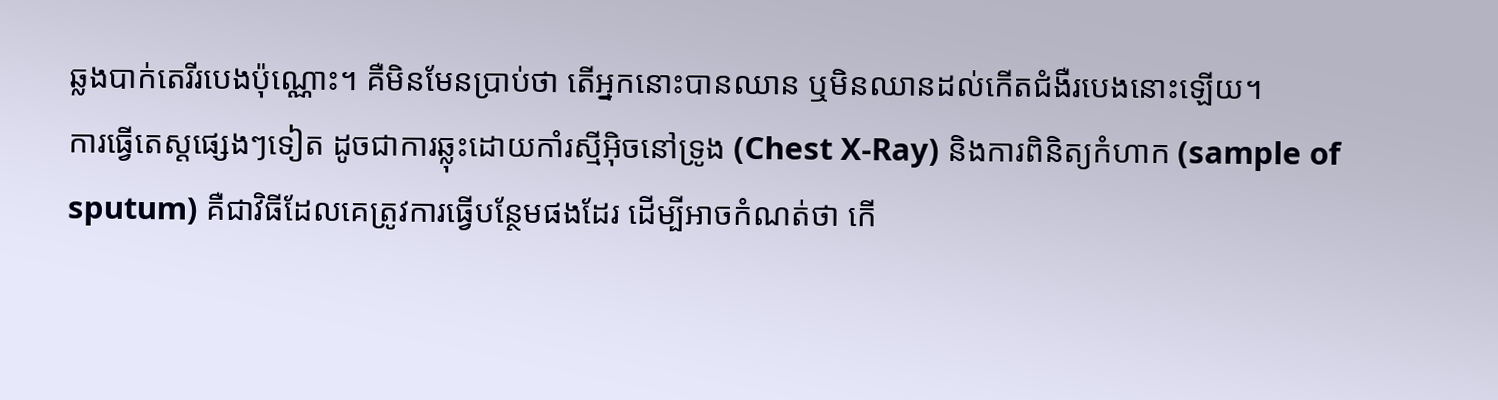ឆ្លងបាក់តេរីរបេងប៉ុណ្ណោះ។ គឺមិនមែនប្រាប់ថា តើអ្នកនោះបានឈាន ឬមិនឈានដល់កើតជំងឺរបេងនោះឡើយ។
ការធ្វើតេស្តផ្សេងៗទៀត ដូចជាការឆ្លុះដោយកាំរស្មីអ៊ិចនៅទ្រូង (Chest X-Ray) និងការពិនិត្យកំហាក (sample of sputum) គឺជាវិធីដែលគេត្រូវការធ្វើបន្ថែមផងដែរ ដើម្បីអាចកំណត់ថា កើ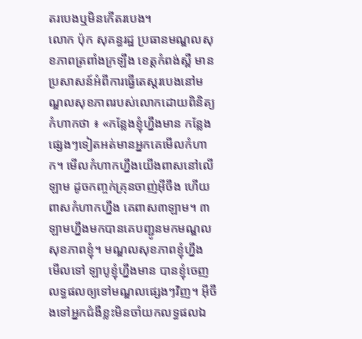តរបេងឬមិនកើតរបេង។
លោក ប៉ុក សុគន្ធរដ្ឋ ប្រធានមណ្ឌលសុខភាពត្រពាំងក្រឡឹង ខេត្តកំពង់ស្ពឺ មានប្រសាសន៍អំពីការធ្វើតេស្តរបេងនៅមណ្ឌលសុខភាពរបស់លោកដោយពិនិត្យកំហាកថា ៖ «កន្លែងខ្ញុំហ្នឹងមាន កន្លែងផ្សេងៗទៀតអត់មានអ្នកគេមើលកំហាក។ មើលកំហាកហ្នឹងយើងពាសនៅលើឡាម ដូចកញ្ចក់គ្រុនចាញ់អ៊ីចឹង ហើយពាសកំហាកហ្នឹង គេពាស៣ឡាម។ ៣ឡាមហ្នឹងមកបានគេបញ្ជូនមកមណ្ឌលសុខភាពខ្ញុំ។ មណ្ឌលសុខភាពខ្ញុំហ្នឹង មើលទៅ ឡាបូខ្ញុំហ្នឹងមាន បានខ្ញុំចេញលទ្ធផលឲ្យទៅមណ្ឌលផ្សេងៗវិញ។ អ៊ីចឹងទៅអ្នកជំងឺខ្លះមិនចាំយកលទ្ធផលឯ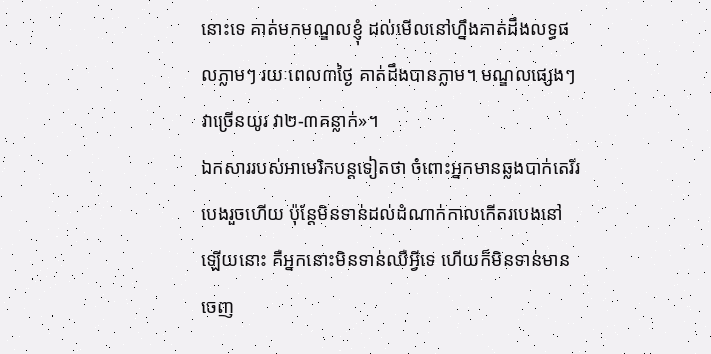នោះទេ គាត់មកមណ្ឌលខ្ញុំ ដល់មើលនៅហ្នឹងគាត់ដឹងលទ្ធផលភ្លាមៗ រយៈពេល៣ថ្ងៃ គាត់ដឹងបានភ្លាម។ មណ្ឌលផ្សេងៗវាច្រើនយូរ វា២-៣គន្លាក់»។
ឯកសាររបស់អាមេរិកបន្តទៀតថា ចំពោះអ្នកមានឆ្លងបាក់តេរីរបេងរួចហើយ ប៉ុន្តែមិនទាន់ដល់ដំណាក់កាលកើតរបេងនៅឡើយនោះ គឺអ្នកនោះមិនទាន់ឈឺអ្វីទេ ហើយក៏មិនទាន់មានចេញ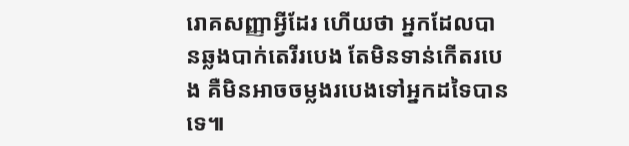រោគសញ្ញាអ្វីដែរ ហើយថា អ្នកដែលបានឆ្លងបាក់តេរីរបេង តែមិនទាន់កើតរបេង គឺមិនអាចចម្លងរបេងទៅអ្នកដទៃបានទេ៕